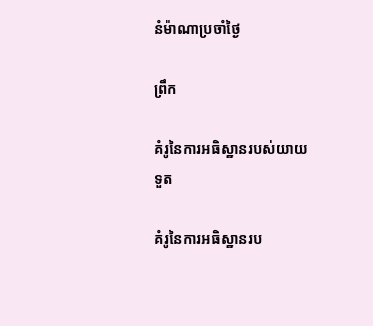នំម៉ាណាប្រចាំថ្ងៃ

ព្រឹក

គំរូនៃការអធិស្ឋានរបស់យាយទួត

គំរូនៃការអធិស្ឋានរប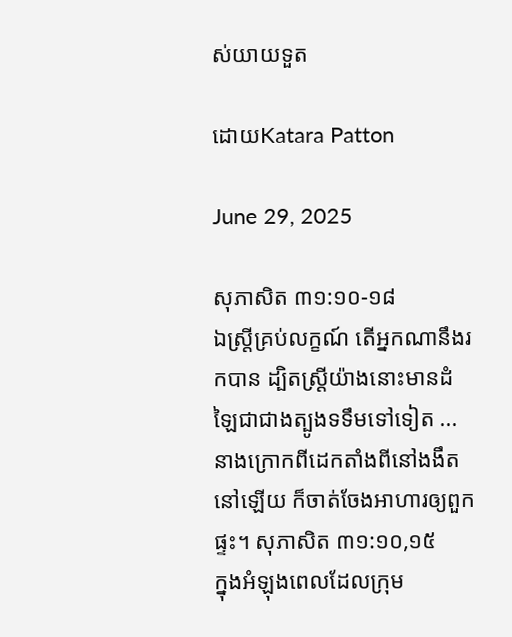ស់យាយទួត

ដោយKatara Patton

June 29, 2025

សុភាសិត ៣១:១០-១៨
ឯស្ត្រីគ្រប់លក្ខណ៍ តើអ្នកណានឹងរកបាន ដ្បិតស្ត្រីយ៉ាងនោះមានដំឡៃជាជាងត្បូងទទឹមទៅទៀត ... នាងក្រោកពីដេកតាំងពីនៅងងឹតនៅឡើយ ក៏ចាត់ចែងអាហារឲ្យពួកផ្ទះ។ សុភាសិត ៣១:១០,១៥
ក្នុងអំឡុងពេលដែលក្រុម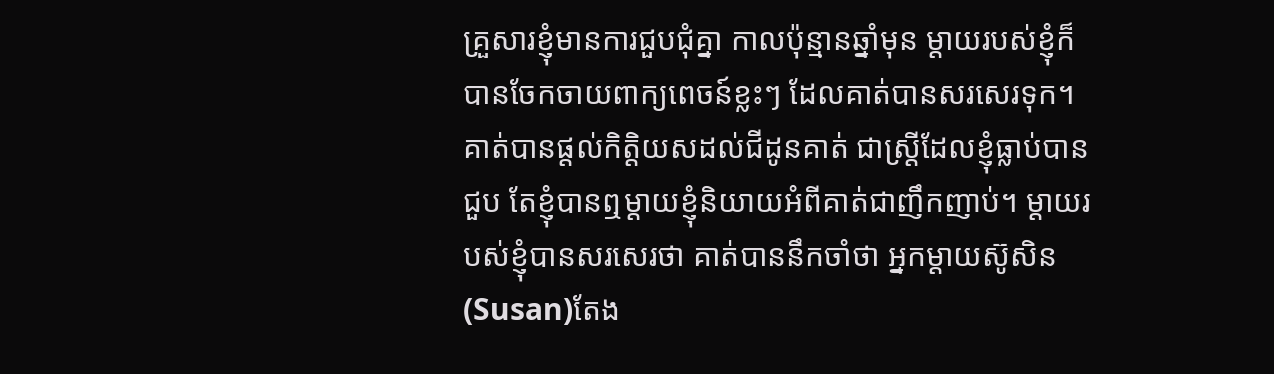គ្រួសារខ្ញុំមានការជួបជុំគ្នា កាលប៉ុន្មានឆ្នាំមុន ម្តាយរបស់ខ្ញុំក៏បានចែកចាយពាក្យពេចន៍ខ្លះៗ ដែលគាត់បានសរសេរទុក។ គាត់បានផ្តល់កិត្តិយសដល់ជីដូនគាត់ ជាស្រ្តីដែលខ្ញុំធ្លាប់បានជួប តែខ្ញុំបានឮម្តាយខ្ញុំនិយាយអំពីគាត់ជាញឹកញាប់។ ម្តាយរបស់ខ្ញុំបានសរសេរថា គាត់បាននឹកចាំថា អ្នកម្តាយស៊ូសិន(Susan)តែង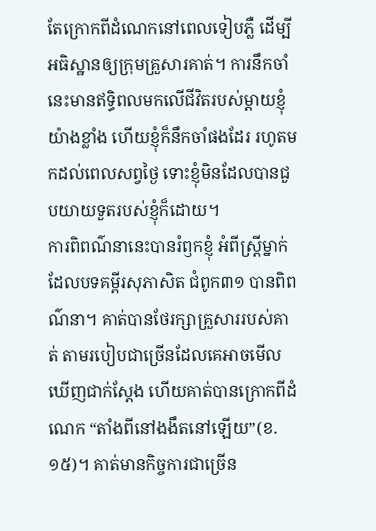តែក្រោកពីដំណេកនៅពេលទៀបភ្លឺ ដើម្បីអធិស្ឋានឲ្យក្រុមគ្រួសារគាត់។ ការនឹកចាំនេះមានឥទ្ធិពលមកលើជីវិតរបស់ម្តាយខ្ញុំយ៉ាងខ្លាំង ហើយខ្ញុំក៏នឹកចាំផងដែរ រហូតមកដល់ពេលសព្វថ្ងៃ ទោះខ្ញុំមិនដែលបានជួបយាយទួតរបស់ខ្ញុំក៏ដោយ។
ការពិពណ៌នានេះបានរំឭកខ្ញុំ អំពីស្រ្តីម្នាក់ ដែលបទគម្ពីរសុភាសិត ជំពូក៣១ បានពិពណ៌នា។ គាត់បានថែរក្សាគ្រួសាររបស់គាត់ តាមរបៀបជាច្រើនដែលគេអាចមើលឃើញជាក់ស្តែង ហើយគាត់បានក្រោកពីដំណេក “តាំងពីនៅងងឹតនៅឡើយ”(ខ.១៥)។ គាត់មានកិច្ចការជាច្រើន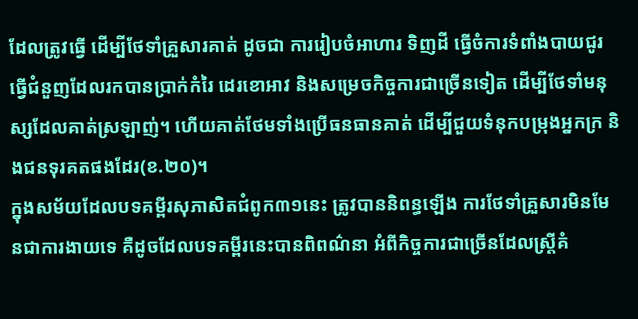ដែលត្រូវធ្វើ ដើម្បីថែទាំគ្រួសារគាត់ ដូចជា ការរៀបចំអាហារ ទិញដី ធ្វើចំការទំពាំងបាយជូរ ធ្វើជំនួញដែលរកបានប្រាក់កំរៃ ដេរខោអាវ និងសម្រេចកិច្ចការជាច្រើនទៀត ដើម្បីថែទាំមនុស្សដែលគាត់ស្រឡាញ់។ ហើយគាត់ថែមទាំងប្រើធនធានគាត់ ដើម្បីជួយទំនុកបម្រុងអ្នកក្រ និងជនទុរគតផងដែរ(ខ.២០)។
ក្នុងសម័យដែលបទគម្ពីរសុភាសិតជំពូក៣១នេះ ត្រូវបាននិពន្ធឡើង ការថែទាំគ្រួសារមិនមែនជាការងាយទេ គឺដូចដែលបទគម្ពីរនេះបានពិពណ៌នា អំពីកិច្ចការជាច្រើនដែលស្រ្តីគំ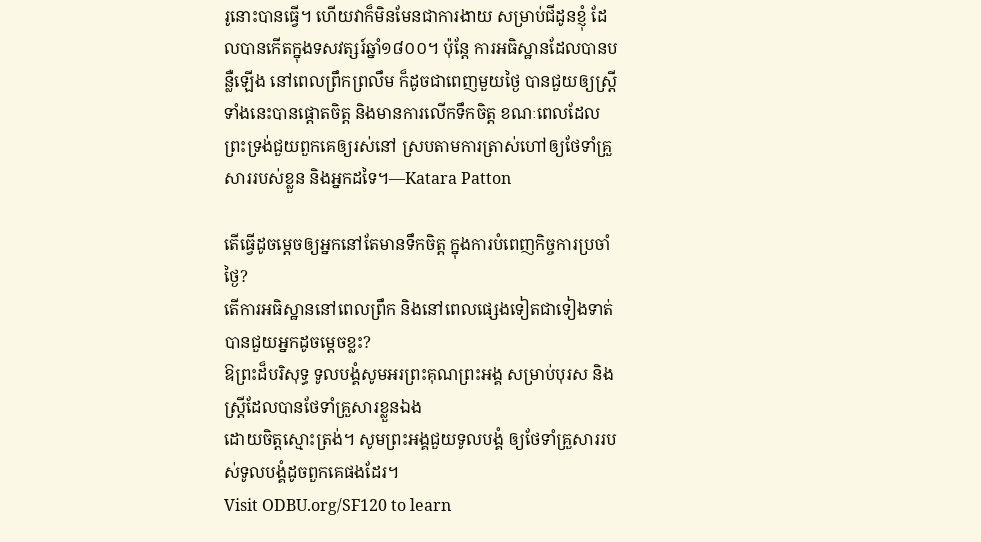រូនោះបានធ្វើ។ ហើយវាក៏មិនមែនជាការងាយ សម្រាប់ជីដូនខ្ញុំ ដែលបានកើតក្នុងទសវត្សរ៍ឆ្នាំ១៨០០។ ប៉ុន្តែ ការអធិស្ឋានដែលបានបន្លឺឡើង នៅពេលព្រឹកព្រលឹម ក៏ដូចជាពេញមួយថ្ងៃ បានជួយឲ្យស្ត្រីទាំងនេះបានផ្ដោតចិត្ត និងមានការលើកទឹកចិត្ត ខណៈពេលដែលព្រះទ្រង់ជួយពួកគេឲ្យរស់នៅ ស្របតាមការត្រាស់ហៅឲ្យថែទាំគ្រួសាររបស់ខ្លួន និងអ្នកដទៃ។—Katara Patton

តើធ្វើដូចម្តេចឲ្យអ្នកនៅតែមានទឹកចិត្ត ក្នុងការបំពេញកិច្ចការប្រចាំថ្ងៃ?
តើការអធិស្ឋាននៅពេលព្រឹក និងនៅពេលផ្សេងទៀតជាទៀងទាត់ បានជួយអ្នកដូចម្តេចខ្លះ?
ឱព្រះដ៏បរិសុទ្ធ ទូលបង្គំសូមអរព្រះគុណព្រះអង្គ សម្រាប់បុរស និងស្រ្តីដែលបានថែទាំគ្រួសារខ្លួនឯង
ដោយចិត្តស្មោះត្រង់។ សូមព្រះអង្គជួយទូលបង្គំ ឲ្យថែទាំគ្រួសាររបស់ទូលបង្គំដូចពួកគេផងដែរ។
Visit ODBU.org/SF120 to learn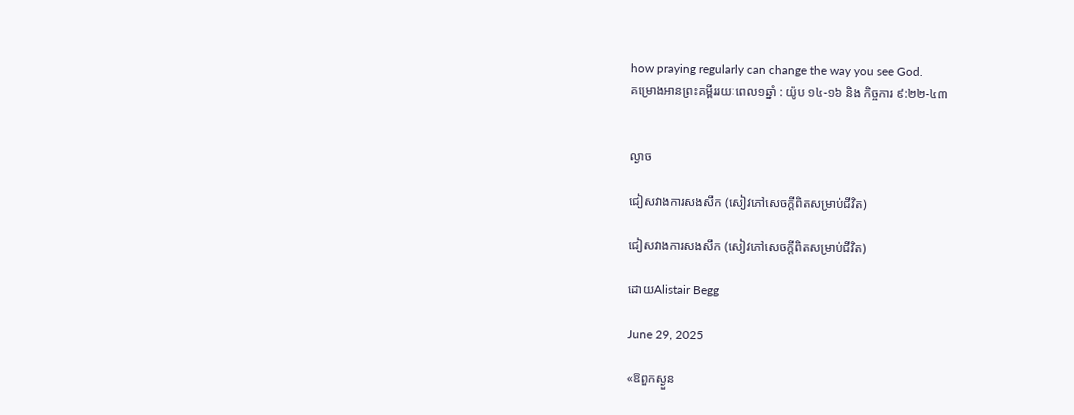how praying regularly can change the way you see God.
គម្រោងអានព្រះគម្ពីររយៈពេល១ឆ្នាំ : យ៉ូប ១៤-១៦ និង កិច្ចការ ៩:២២-៤៣


ល្ងាច

ជៀសវាងការសងសឹក (សៀវភៅសេចក្ដីពិតសម្រាប់ជីវិត)

ជៀសវាងការសងសឹក (សៀវភៅសេចក្ដីពិតសម្រាប់ជីវិត)

ដោយAlistair Begg

June 29, 2025

«ឱពួកស្ងួន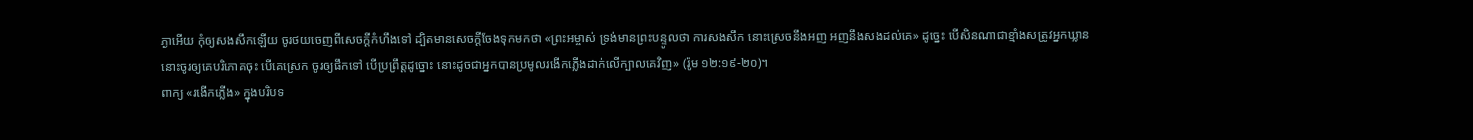ភ្ងាអើយ កុំឲ្យសងសឹកឡើយ ចូរថយចេញពីសេចក្តីកំហឹងទៅ ដ្បិតមានសេចក្តីចែងទុកមកថា «ព្រះអម្ចាស់ ទ្រង់មានព្រះបន្ទូលថា ការសងសឹក នោះស្រេចនឹងអញ អញនឹងសងដល់គេ» ដូច្នេះ បើសិនណាជាខ្មាំងសត្រូវអ្នកឃ្លាន នោះចូរឲ្យគេបរិភោគចុះ បើគេស្រេក ចូរឲ្យផឹកទៅ បើប្រព្រឹត្តដូច្នោះ នោះដូចជាអ្នកបានប្រមូលរងើកភ្លើងដាក់លើក្បាលគេវិញ» (រ៉ូម ១២:១៩-២០)។
ពាក្យ «រងើកភ្លើង» ក្នុងបរិបទ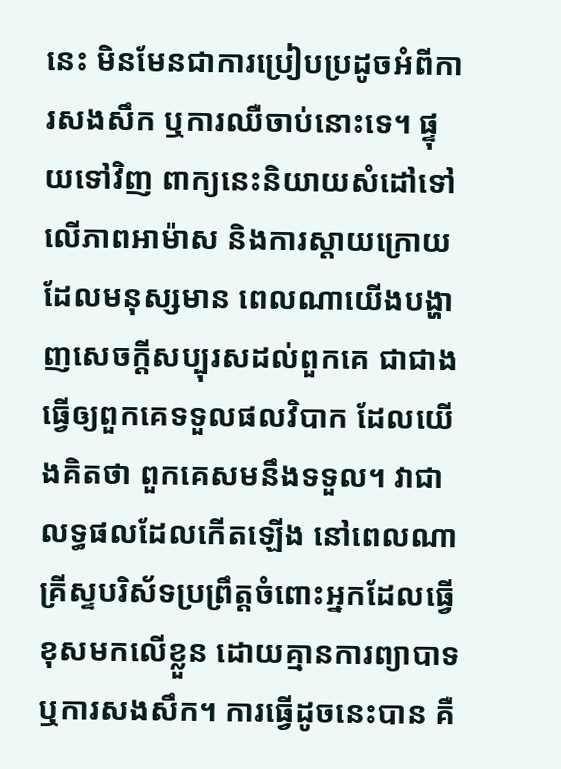នេះ មិនមែនជាការប្រៀបប្រដូចអំពីការសងសឹក ឬការឈឺចាប់នោះទេ។ ផ្ទុយទៅវិញ ពាក្យនេះនិយាយសំដៅទៅលើភាពអាម៉ាស និងការស្តាយក្រោយ ដែលមនុស្សមាន ពេលណាយើងបង្ហាញសេចក្តីសប្បុរសដល់ពួកគេ ជាជាងធ្វើឲ្យពួកគេទទួលផលវិបាក ដែលយើងគិតថា ពួកគេសមនឹងទទួល។ វាជាលទ្ធផលដែលកើតឡើង នៅពេលណាគ្រីស្ទបរិស័ទប្រព្រឹត្តចំពោះអ្នកដែលធ្វើខុសមកលើខ្លួន ដោយគ្មានការព្យាបាទ ឬការសងសឹក។ ការធ្វើដូចនេះបាន គឺ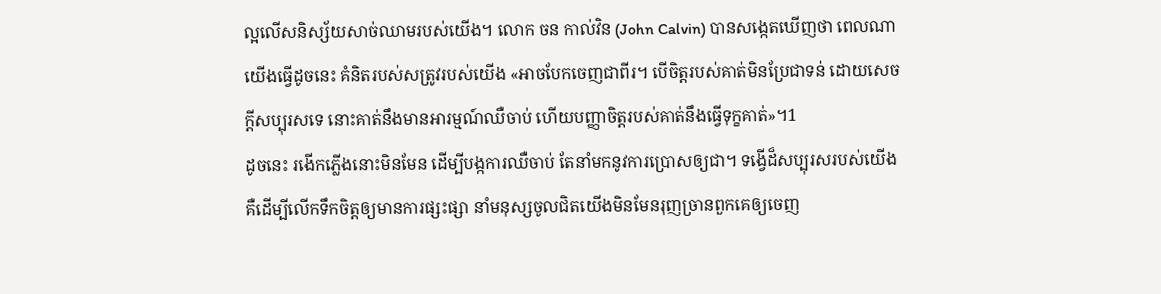ល្អលើសនិស្ស័យសាច់ឈាមរបស់យើង។ លោក ចន កាល់វិន (John Calvin) បានសង្កេតឃើញថា ពេលណាយើងធ្វើដូចនេះ គំនិតរបស់សត្រូវរបស់យើង «អាចបែកចេញជាពីរ។ បើចិត្តរបស់គាត់មិនប្រែជាទន់ ដោយសេចក្តីសប្បុរសទេ នោះគាត់នឹងមានអារម្មណ៍ឈឺចាប់ ហើយបញ្ញាចិត្តរបស់គាត់នឹងធ្វើទុក្ខគាត់»។1
ដូចនេះ រងើកភ្លើងនោះមិនមែន ដើម្បីបង្កការឈឺចាប់ តែនាំមកនូវការប្រោសឲ្យជា។ ទង្វើដ៏សប្បុរសរបស់យើង គឺដើម្បីលើកទឹកចិត្តឲ្យមានការផ្សះផ្សា នាំមនុស្សចូលជិតយើងមិនមែនរុញច្រានពួកគេឲ្យចេញ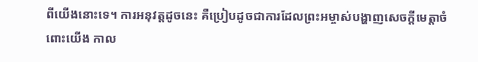ពីយើងនោះទេ។ ការអនុវត្តដូចនេះ គឺប្រៀបដូចជាការដែលព្រះអម្ចាស់បង្ហាញសេចក្តីមេត្តាចំពោះយើង កាល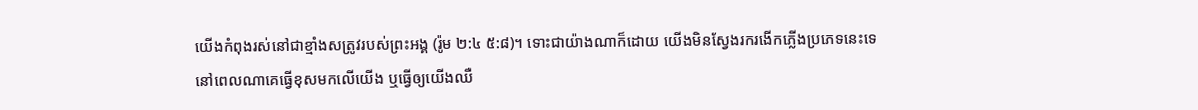យើងកំពុងរស់នៅជាខ្មាំងសត្រូវរបស់ព្រះអង្គ (រ៉ូម ២:៤ ៥:៨)។ ទោះជាយ៉ាងណាក៏ដោយ យើងមិនស្វែងរករងើកភ្លើងប្រភេទនេះទេ នៅពេលណាគេធ្វើខុសមកលើយើង ឬធ្វើឲ្យយើងឈឺ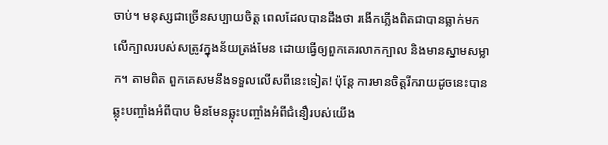ចាប់។ មនុស្សជាច្រើនសប្បាយចិត្ត ពេលដែលបានដឹងថា រងើកភ្លើងពិតជាបានធ្លាក់មកលើក្បាលរបស់សត្រូវក្នុងន័យត្រង់មែន ដោយធ្វើឲ្យពួកគេរលាកក្បាល និងមានស្នាមសម្លាក។ តាមពិត ពួកគេសមនឹងទទួលលើសពីនេះទៀត! ប៉ុន្តែ ការមានចិត្តរីករាយដូចនេះបានឆ្លុះបញ្ចាំងអំពីបាប មិនមែនឆ្លុះបញ្ចាំងអំពីជំនឿរបស់យើង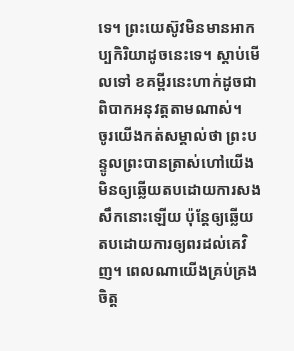ទេ។ ព្រះយេស៊ូវមិនមានអាកប្បកិរិយាដូចនេះទេ។ ស្តាប់មើលទៅ ខគម្ពីរនេះហាក់ដូចជាពិបាកអនុវត្តតាមណាស់។
ចូរយើងកត់សម្គាល់ថា ព្រះបន្ទូលព្រះបានត្រាស់ហៅយើងមិនឲ្យឆ្លើយតបដោយការសងសឹកនោះឡើយ ប៉ុន្តែឲ្យឆ្លើយតបដោយការឲ្យពរដល់គេវិញ។ ពេលណាយើងគ្រប់គ្រងចិត្ត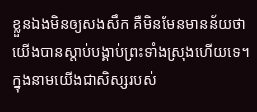ខ្លួនឯងមិនឲ្យសងសឹក គឺមិនមែនមានន័យថា យើងបានស្តាប់បង្គាប់ព្រះទាំងស្រុងហើយទេ។ ក្នុងនាមយើងជាសិស្សរបស់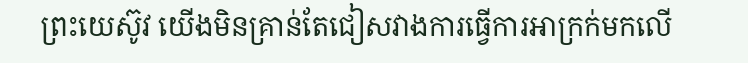ព្រះយេស៊ូវ យើងមិនគ្រាន់តែជៀសវាងការធ្វើការអាក្រក់មកលើ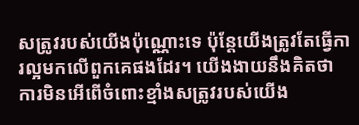សត្រូវរបស់យើងប៉ុណ្ណោះទេ ប៉ុន្តែយើងត្រូវតែធ្វើការល្អមកលើពួកគេផងដែរ។ យើងងាយនឹងគិតថា ការមិនអើពើចំពោះខ្មាំងសត្រូវរបស់យើង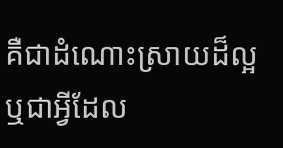គឺជាដំណោះស្រាយដ៏ល្អ ឬជាអ្វីដែល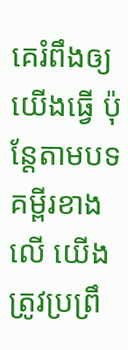គេរំពឹងឲ្យយើងធ្វើ ប៉ុន្តែតាមបទគម្ពីរខាងលើ យើងត្រូវប្រព្រឹ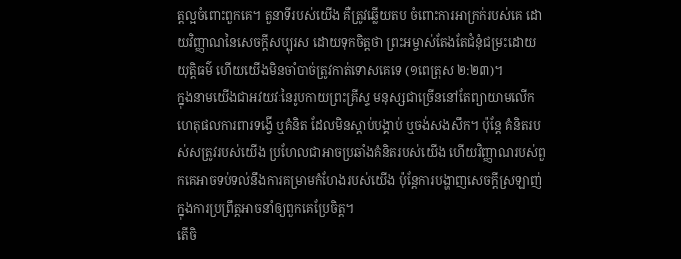ត្តល្អចំពោះពួកគេ។ តួនាទីរបស់យើង គឺត្រូវឆ្លើយតប ចំពោះការអាក្រក់របស់គេ ដោយវិញ្ញាណនៃសេចក្តីសប្បុរស ដោយទុកចិត្តថា ព្រះអម្ចាស់តែងតែជំនុំជម្រះដោយយុត្តិធម៌ ហើយយើងមិនចាំបាច់ត្រូវកាត់ទោសគេទេ (១ពេត្រុស ២:២៣)។
ក្នុងនាមយើងជាអវយវៈនៃរូបកាយព្រះគ្រីស្ទ មនុស្សជាច្រើននៅតែព្យាយាមលើកហេតុផលការពារទង្វើ ឬគំនិត ដែលមិនស្តាប់បង្គាប់ ឬចង់សងសឹក។ ប៉ុន្តែ គំនិតរបស់សត្រូវរបស់យើង ប្រហែលជាអាចប្រឆាំងគំនិតរបស់យើង ហើយវិញ្ញាណរបស់ពួកគេអាចទប់ទល់នឹងការគម្រាមកំហែងរបស់យើង ប៉ុន្តែការបង្ហាញសេចក្តីស្រឡាញ់ក្នុងការប្រព្រឹត្តអាចនាំឲ្យពួកគេប្រែចិត្ត។
តើចិ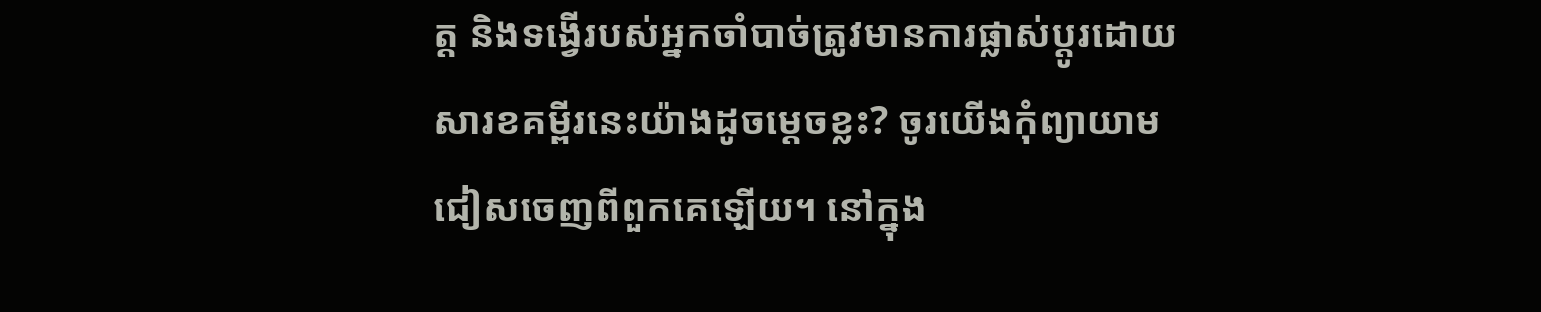ត្ត និងទង្វើរបស់អ្នកចាំបាច់ត្រូវមានការផ្លាស់ប្ដូរដោយសារខគម្ពីរនេះយ៉ាងដូចម្ដេចខ្លះ? ចូរយើងកុំព្យាយាមជៀសចេញពីពួកគេឡើយ។ នៅក្នុង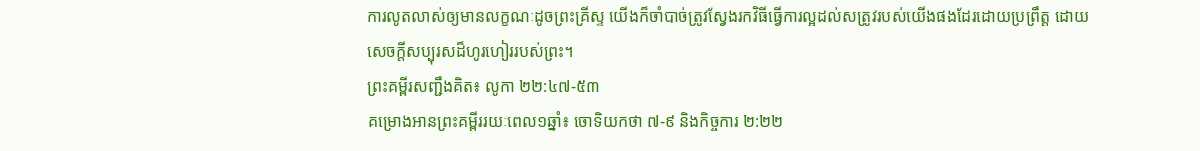ការលូតលាស់ឲ្យមានលក្ខណៈដូចព្រះគ្រីស្ទ យើងក៏ចាំបាច់ត្រូវស្វែងរកវិធីធ្វើការល្អដល់សត្រូវរបស់យើងផងដែរដោយប្រព្រឹត្ត ដោយសេចក្តីសប្បុរសដ៏ហូរហៀររបស់ព្រះ។
ព្រះគម្ពីរសញ្ជឹងគិត៖ លូកា ២២:៤៧-៥៣
គម្រោងអានព្រះគម្ពីររយៈពេល១ឆ្នាំ៖ ចោទិយកថា ៧-៩ និងកិច្ចការ ២:២២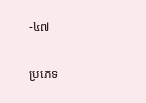-៤៧

ប្រភេទ